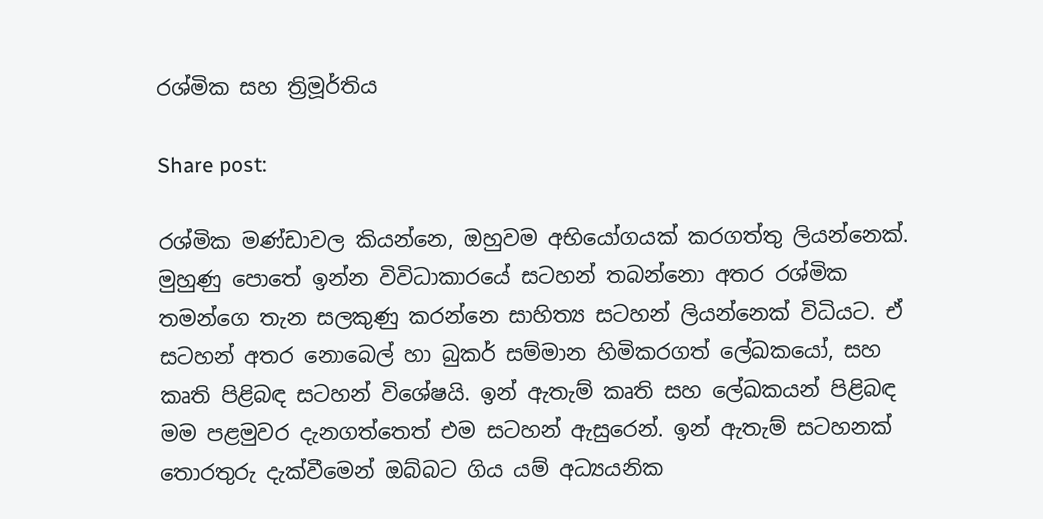රශ්මික සහ ත්‍රිමූර්තිය

Share post:

රශ්මික මණ්ඩාවල කියන්නෙ, ඔහුවම අභියෝගයක් කරගත්තු ලියන්නෙක්. මුහුණු පොතේ ඉන්න විවිධාකාරයේ සටහන් තබන්නො අතර රශ්මික තමන්ගෙ තැන සලකුණු කරන්නෙ සාහිත්‍ය සටහන් ලියන්නෙක් විධියට. ඒ සටහන් අතර නොබෙල් හා බුකර් සම්මාන හිමිකරගත් ලේඛකයෝ, සහ කෘති පිළිබඳ සටහන් විශේෂයි. ඉන් ඇතැම් කෘති සහ ලේඛකයන් පිළිබඳ මම පළමුවර දැනගත්තෙත් එම සටහන් ඇසුරෙන්. ඉන් ඇතැම් සටහනක් තොරතුරු දැක්වීමෙන් ඔබ්බට ගිය යම් අධ්‍යයනික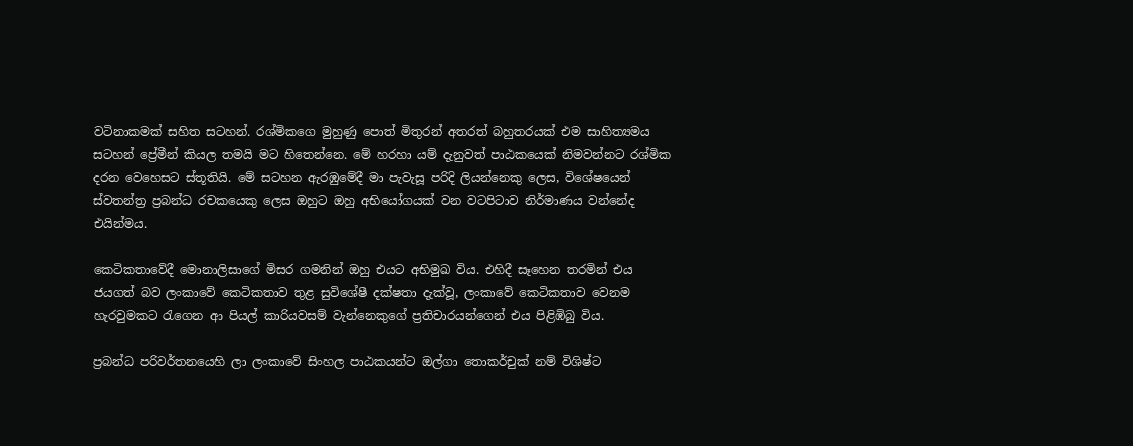වටිනාකමක් සහිත සටහන්. රශ්මිකගෙ මුහුණු පොත් මිතුරන් අතරත් බහුතරයක් එම සාහිත්‍යමය සටහන් ප්‍රේමීන් කියල තමයි මට හිතෙන්නෙ. මේ හරහා යම් දැනුවත් පාඨකයෙක් නිමවන්නට රශ්මික දරන වෙහෙසට ස්තූතියි. මේ සටහන ඇරඹුමේදී මා පැවැසූ පරිදි ලියන්නෙකු ලෙස, විශේෂයෙන් ස්වතන්ත්‍ර ප්‍රබන්ධ රචකයෙකු ලෙස ඔහුට ඔහු අභියෝගයක් වන වටපිටාව නිර්මාණය වන්නේද එයින්මය.

කෙටිකතාවේදී මොනාලිසාගේ මිසර ගමනින් ඔහු එයට අභිමුඛ විය. එහිදී සෑහෙන තරමින් එය ජයගත් බව ලංකාවේ කෙටිකතාව තුළ සුවිශේෂී දක්ෂතා දැක්වූ, ලංකාවේ කෙටිකතාව වෙනම හැරවුමකට රැගෙන ආ පියල් කාරියවසම් වැන්නෙකුගේ ප්‍රතිචාරයන්ගෙන් එය පිළිඹිබු විය.

ප්‍රබන්ධ පරිවර්තනයෙහි ලා ලංකාවේ සිංහල පාඨකයන්ට ඔල්ගා තොකර්චුක් නම් විශිෂ්ට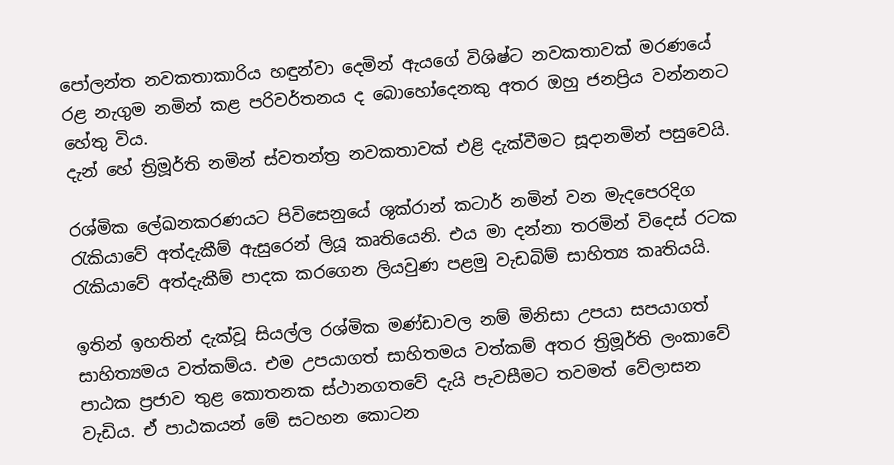පෝලන්ත නවකතාකාරිය හඳුන්වා දෙමින් ඇයගේ විශිෂ්ට නවකතාවක් මරණයේ රළ නැගුම නමින් කළ පරිවර්තනය ද බොහෝදෙනකු අතර ඔහු ජනප්‍රිය වන්නනට හේතු විය.
දැන් හේ ත්‍රිමූර්ති නමින් ස්වතන්ත්‍ර නවකතාවක් එළි දැක්වීමට සූදානමින් පසුවෙයි.

රශ්මික ලේඛනකරණයට පිවිසෙනුයේ ශුක්රාන් කටාර් නමින් වන මැදපෙරදිග රැකියාවේ අත්දැකීම් ඇසුරෙන් ලියූ කෘතියෙනි. එය මා දන්නා තරමින් විදෙස් රටක රැකියාවේ අත්දැකීම් පාදක කරගෙන ලියවුණ පළමු වැඩබිම් සාහිත්‍ය කෘතියයි.

ඉතින් ඉහතින් දැක්වූ සියල්ල රශ්මික මණ්ඩාවල නම් මිනිසා උපයා සපයාගත් සාහිත්‍යමය වත්කම්ය. එම උපයාගත් සාහිතමය වත්කම් අතර ත්‍රිමූර්ති ලංකාවේ පාඨක ප්‍රජාව තුළ කොතනක ස්ථානගතවේ දැයි පැවසීමට තවමත් වේලාසන වැඩිය. ඒ පාඨකයන් මේ සටහන කොටන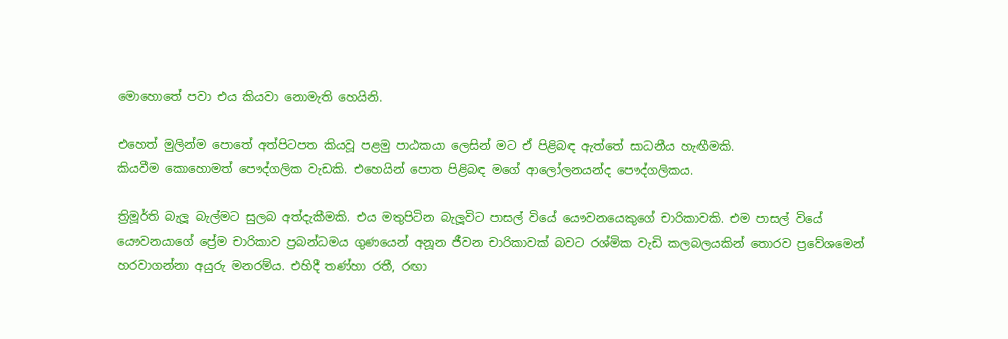මොහොතේ පවා එය කියවා නොමැති හෙයිනි.

එහෙත් මුලින්ම පොතේ අත්පිටපත කියවූ පළමු පාඨකයා ලෙසින් මට ඒ පිළිබඳ ඇත්තේ සාධනීය හැඟීමකි.
කියවීම කොහොමත් පෞද්ගලික වැඩකි. එහෙයින් පොත පිළිබඳ මගේ ආලෝලනයන්ද පෞද්ගලිකය.

ත්‍රිමූර්ති බැලූ බැල්මට සුලබ අත්දැකීමකි. එය මතුපිටින බැලූවිට පාසල් වියේ යෞවනයෙකුගේ චාරිකාවකි. එම පාසල් වියේ යෞවනයාගේ ප්‍රේම චාරිකාව ප්‍රබන්ධමය ගුණයෙන් අනූන ජීවන චාරිකාවක් බවට රශ්මික වැඩි කලබලයකින් තොරව ප්‍රවේශමෙන් හරවාගන්නා අයුරු මනරම්ය. එහිදී තණ්හා රතී, රඟා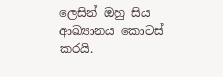ලෙසින් ඔහු සිය ආඛ්‍යානය කොටස් කරයි.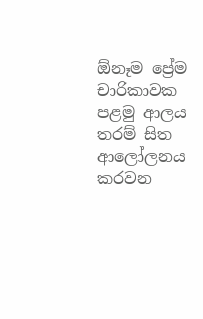ඕනෑම ප්‍රේම චාරිකාවක පළමු ආලය තරම් සිත ආලෝලනය කරවන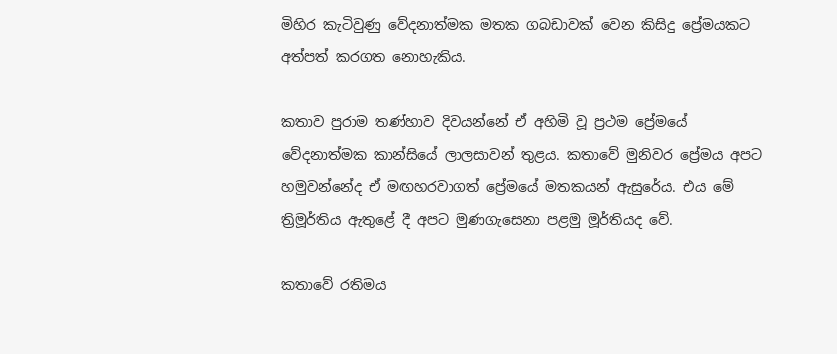මිහිර කැටිවුණු වේදනාත්මක මතක ගබඩාවක් වෙන කිසිදු ප්‍රේමයකට අත්පත් කරගත නොහැකිය.

කතාව පුරාම තණ්හාව දිවයන්නේ ඒ අහිමි වූ ප්‍රථම ප්‍රේමයේ වේදනාත්මක කාන්සියේ ලාලසාවන් තුළය. කතාවේ මුනිවර ප්‍රේමය අපට හමුවන්නේද ඒ මඟහරවාගත් ප්‍රේමයේ මතකයන් ඇසුරේය. එය මේ ත්‍රිමූර්තිය ඇතුළේ දී අපට මුණගැසෙනා පළමු මූර්තියද වේ.

කතාවේ රතිමය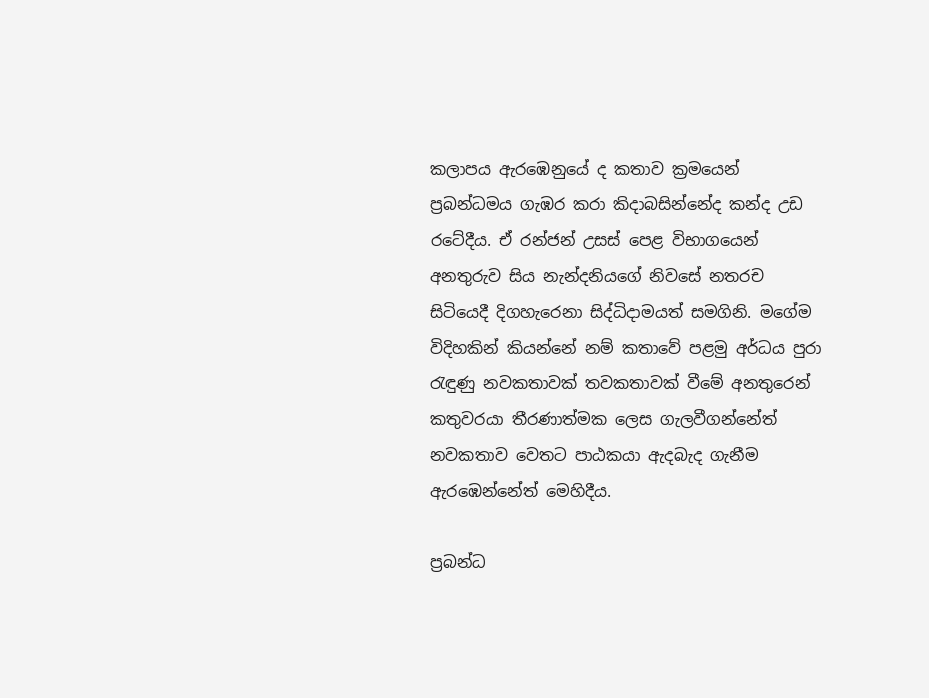කලාපය ඇරඹෙනුයේ ද කතාව ක්‍රමයෙන් ප්‍රබන්ධමය ගැඹර කරා කිදාබසින්නේද කන්ද උඩ රටේදීය. ඒ රන්ජන් උසස් පෙළ විභාගයෙන් අනතුරුව සිය නැන්දනියගේ නිවසේ නතරච සිටියෙදී දිගහැරෙනා සිද්ධිදාමයත් සමගිනි. මගේම විදිහකින් කියන්නේ නම් කතාවේ පළමු අර්ධය පුරා රැඳුණු නවකතාවක් තවකතාවක් වීමේ අනතුරෙන් කතුවරයා තීරණාත්මක ලෙස ගැලවීගන්නේත් නවකතාව වෙතට පාඨකයා ඇදබැද ගැනීම ඇරඹෙන්නේත් මෙහිදීය.

ප්‍රබන්ධ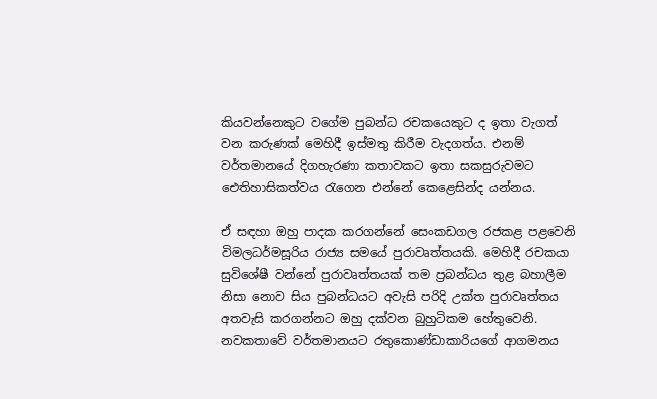කියවන්නෙකුට වගේම පුබන්ධ රචකයෙකුට ද ඉතා වැගත් වන කරුණක් මෙහිදී ඉස්මතු කිරීම වැදගත්ය. එනම් වර්තමානයේ දිගහැරණා කතාවකට ඉතා සකසුරුවමට ඓතිහාසිකත්වය රැගෙන එන්නේ කෙළෙසින්ද යන්නය.

ඒ සඳහා ඔහු පාදක කරගන්නේ සෙංකඩගල රජකළ පළවෙනි විමලධර්මසූරිය රාජ්‍ය සමයේ පුරාවෘත්තයකි. මෙහිදී රචකයා සුවිශේෂී වන්නේ පුරාවෘත්තයක් තම ප්‍රබන්ධය තුළ බහාලීම නිසා නොව සිය පුබන්ධයට අවැසි පරිදි උක්ත පුරාවෘත්තය අතවැසි කරගන්නට ඔහු දක්වන බුහුටිකම හේතුවෙනි. නවකතාවේ වර්තමානයට රතුකොණ්ඩාකාරියගේ ආගමනය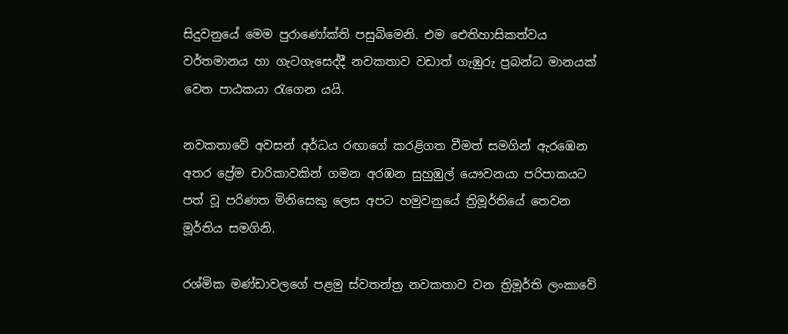සිදුවනුයේ මෙම පුරාණෝක්ති පසුබිමෙනි. එම ඓතිහාසිකත්වය වර්තමානය හා ගැටගැසෙද්දී නවකතාව වඩාත් ගැඹුරු ප්‍රබන්ධ මානයක් වෙත පාඨකයා රැගෙන යයි.

නවකතාවේ අවසන් අර්ධය රඟාගේ කරළිගත වීමත් සමගින් ඇරඹෙන අතර ප්‍රේම චාරිකාවකින් ගමන අරඹන සුහුඹුල් යෞවනයා පරිපාකයට පත් වූ පරිණත මිනිසෙකු ලෙස අපට හමුවනුයේ ත්‍රිමූර්තියේ තෙවන මූර්තිය සමගිනි.

රශ්මික මණ්ඩාවලගේ පළමු ස්වතන්ත්‍ර නවකතාව වන ත්‍රිමූර්ති ලංකාවේ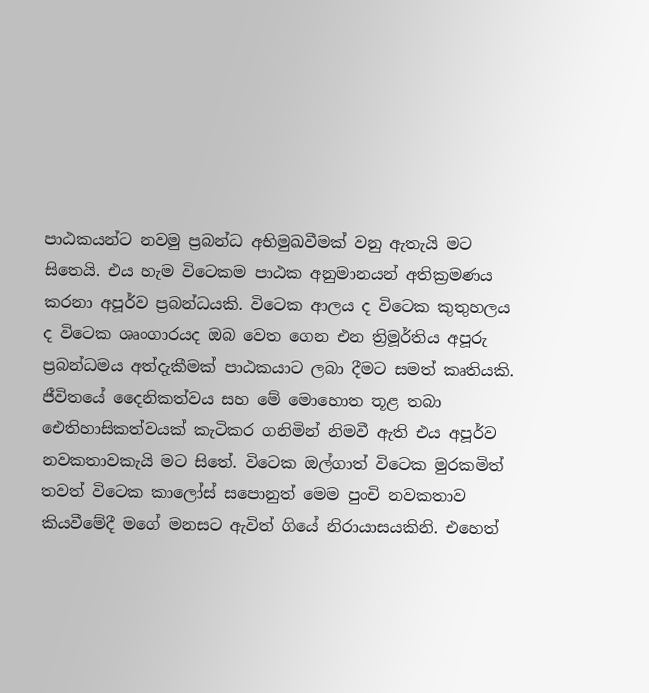පාඨකයන්ට නවමු ප්‍රබන්ධ අභිමුඛවීමක් වනු ඇතැයි මට සිතෙයි. එය හැම විටෙකම පාඨක අනුමානයන් අතික්‍රමණය කරනා අපූර්ව ප්‍රබන්ධයකි. විටෙක ආලය ද විටෙක කුතුහලය ද විටෙක ශෘංගාරයද ඔබ වෙත ගෙන එන ත්‍රිමූර්තිය අපූරු ප්‍රබන්ධමය අත්දැකීමක් පාඨකයාට ලබා දීමට සමත් කෘතියකි. ජීවිතයේ දෛනිකත්වය සහ මේ මොහොත තූළ තබා ඓතිහාසිකත්වයක් කැටිකර ගනිමින් නිමවී ඇති එය අපූර්ව නවකතාවකැයි මට සිතේ. විටෙක ඔල්ගාත් විටෙක මුරකමිත් තවත් විටෙක කාලෝස් සපොනුත් මෙම පුංචි නවකතාව කියවීමේදී මගේ මනසට ඇවිත් ගියේ නිරායාසයකිනි. එහෙත්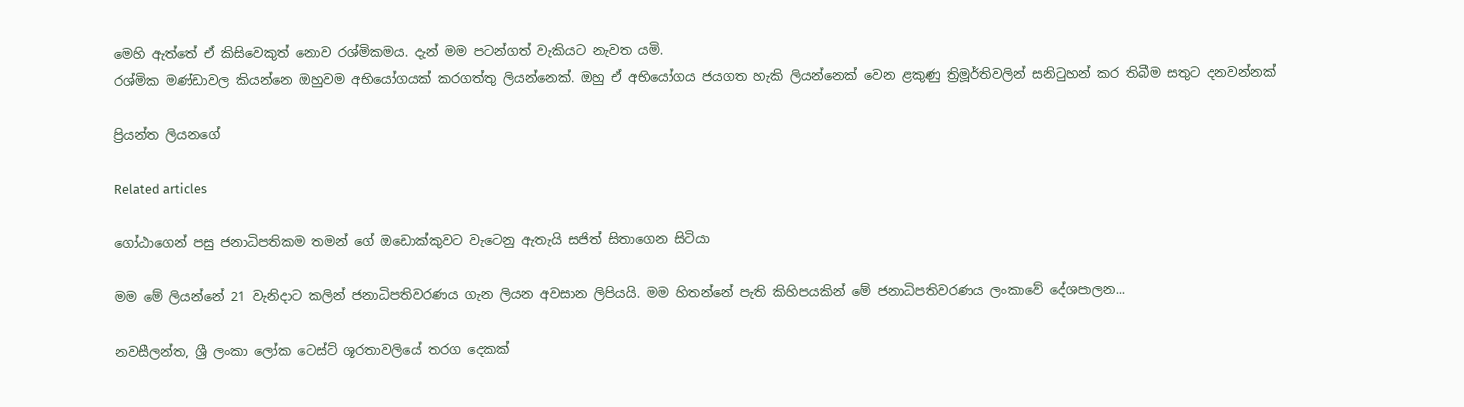මෙහි ඇත්තේ ඒ කිසිවෙකුත් නොව රශ්මිකමය. දැන් මම පටන්ගත් වැකියට නැවත යමි.
රශ්මික මණ්ඩාවල කියන්නෙ ඔහුවම අභියෝගයක් කරගත්තු ලියන්නෙක්. ඔහු ඒ අභියෝගය ජයගත හැකි ලියන්නෙක් වෙන ළකුණු ත්‍රිමූර්තිවලින් සනිටුහන් කර තිබීම සතුට දනවන්නක්

ප්‍රියන්ත ලියනගේ

Related articles

ගෝඨාගෙන් පසු ජනාධිපතිකම තමන් ගේ ඔඩොක්කුවට වැටෙනු ඇතැයි සජිත් සිතාගෙන සිටියා

මම මේ ලියන්නේ 21 වැනිදාට කලින් ජනාධිපතිවරණය ගැන ලියන අවසාන ලිපියයි. මම හිතන්නේ පැති කිහිපයකින් මේ ජනාධිපතිවරණය ලංකාවේ දේශපාලන...

නවසීලන්ත, ශ්‍රී ලංකා ලෝක ටෙස්ට් ශූරතාවලියේ තරග දෙකක්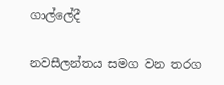ගාල්ලේදී

නවසීලන්තය සමග වන තරග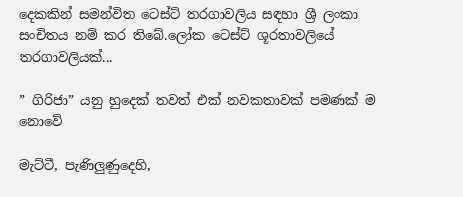දෙකකින් සමන්විත ටෙස්ට් තරගාවලිය සඳහා ශ්‍රී ලංකා සංචිතය නම් කර තිබේ.ලෝක ටෙස්ට් ශූරතාවලියේ තරගාවලියක්...

” ගිරිජා” යනු හුදෙක් තවත් එක් නවකතාවක් පමණක් ම නොවේ

මැට්ටී, පැණිලුණුදෙහි,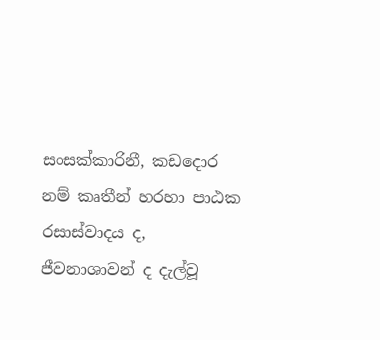සංසක්කාරිනී, කඩදොර නම් කෘතීන් හරහා පාඨක රසාස්වාදය ද, ජීවනාශාවන් ද දැල්වූ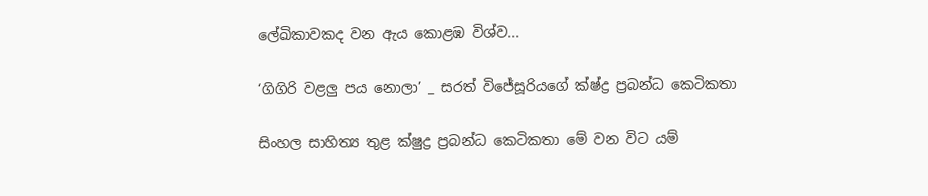ලේඛිකාවකද වන ඇය කොළඹ විශ්ව...

‘ගිගිරි වළලු පය නොලා’ _ සරත් විජේසූරියගේ ක්ෂ්ද්‍ර ප්‍රබන්ධ කෙටිකතා

සිංහල සාහිත්‍ය තුළ ක්ෂුද්‍ර ප්‍රබන්ධ කෙටිකතා මේ වන විට යම්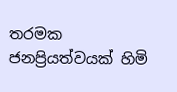තරමක ජනප්‍රියත්වයක් හිමි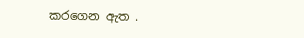කරගෙන ඇත .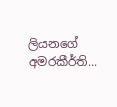ලියනගේ අමරකීර්ති...